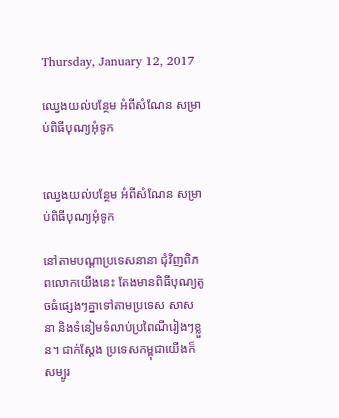Thursday, January 12, 2017

ឈ្វេងយល់បន្ថែម អំពីសំណែន សម្រាប់ពិធីបុណ្យអុំទូក


ឈ្វេងយល់បន្ថែម អំពីសំណែន សម្រាប់ពិធីបុណ្យអុំទូក

នៅតាមបណ្តាប្រទេសនានា ជុំវិញពិភពលោកយើងនេះ តែងមានពិធីបុណ្យតូចធំផ្សេងៗគ្នាទៅតាមប្រទេស សាសនា និងទំនៀមទំលាប់ប្រពៃណីរៀងៗខ្លួន។ ជាក់ស្តែង ប្រទេសកម្ពុជាយើងក៏សម្បូរ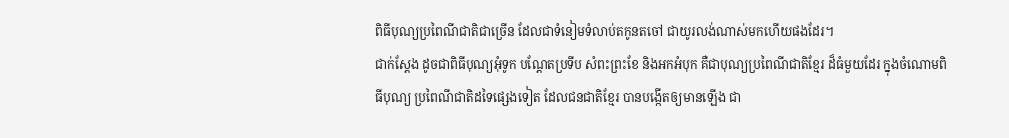ពិធីបុណ្យប្រពៃណីជាតិជាច្រើន ដែលជាទំនៀមទំលាប់តកូនតចៅ ជាយូរលង់ណាស់មកហើយផងដែរ។
ជាក់ស្តែង ដូចជាពិធីបុណ្យអុំទូក បណ្តែតប្រទីប សំពះព្រះខែ និងអកអំបុក គឺជាបុណ្យប្រពៃណីជាតិខ្មែរ ដ៏ធំមួយដែរ ក្នុងចំណោមពិធីបុណ្យ ប្រពៃណីជាតិដទៃផ្សេងទៀត ដែលជនជាតិខ្មែរ បានបង្កើតឲ្យមានឡើង ជា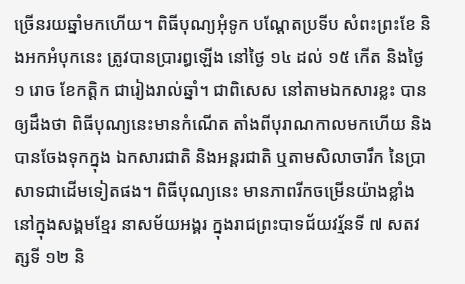ច្រើនរយឆ្នាំមកហើយ។ ពិធីបុណ្យអុំទូក បណ្តែតប្រទីប សំពះព្រះខែ និងអកអំបុកនេះ ត្រូវបានប្រារព្ធឡើង នៅថ្ងៃ ១៤ ដល់ ១៥ កើត និងថ្ងៃ ១ រោច ខែកត្ដិក ជារៀងរាល់ឆ្នាំ។ ជាពិសេស នៅតាមឯកសារខ្លះ បានឲ្យដឹងថា ពិធីបុណ្យនេះមានកំណើត តាំងពីបុរាណកាលមកហើយ និងបានចែងទុកក្នុង ឯកសារជាតិ និងអន្ដរជាតិ ឬតាមសិលាចារឹក នៃប្រាសាទជាដើមទៀតផង។ ពិធីបុណ្យនេះ មានភាពរីកចម្រើនយ៉ាងខ្លាំង នៅក្នុងសង្គមខ្មែរ នាសម័យអង្គរ ក្នុងរាជព្រះបាទជ័យវរ្ម័នទី ៧ សតវត្សទី ១២ និ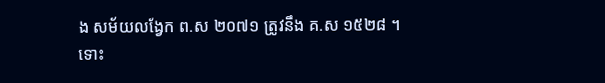ង សម័យលង្វែក ព.ស ២០៧១ ត្រូវនឹង គ.ស ១៥២៨ ។
ទោះ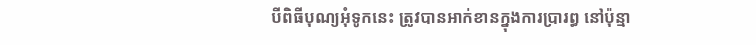បីពិធីបុណ្យអុំទូកនេះ ត្រូវបានអាក់ខានក្នុងការប្រារព្ធ នៅប៉ុន្មា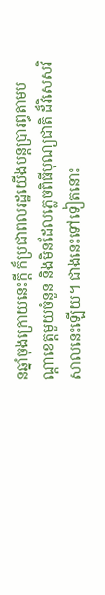នឆ្នាំចុងក្រោយនេះក្តី ក៏ប្រជាពលរដ្ឋយើងបន្តប្រារព្ធតាមបណ្តាខេត្តមួយចំនួន និងមិនដែលភ្លេចពិធីបុណ្យជាតិ ដ៏វិសេសវិសាលនេះឡើយ។ ជាងនេះទៅទៀតនោះ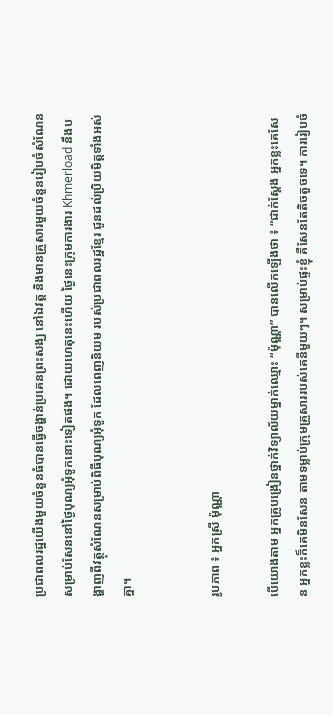ប្រជាពលរដ្ឋយើងមួយចំនួនធំបានធ្វើចង្ហាន់ប្រគេនព្រះសង្ឃ នៅឯវត្ត និងមានគ្រួសារមួយចំនួនរៀបចំសំណែន សម្រាប់សែននៅថ្ងៃបុណ្យអុំទូកនោះទៀតផង។ ដោយហេតុនេះហើយ ថ្ងៃនេះក្រុមការងារ Khmerload នឹងបង្ហាញពីវត្ថុសំណែនសម្រាប់ពិធីបុណ្យអុំទូក ដែលពេញនិយម របស់ប្រជាពលរដ្ឋខ្មែរ ជូនដល់ប្រិយមិត្តទាំងអស់គ្នា។


រូបភាព ៖ អ្នកស្រី ម៉ុណ្ណា

បើយោងតាម អ្នកគ្រូបង្រៀនថ្នាក់វិទ្យាល័យម្នាក់ឈ្មោះ “ម៉ុណ្ណា” បានលើកឡើងថា ៖ “ជាក់ស្តែង អ្នកខ្លះគេសែន អ្នកខ្លះក៏គេមិនសែន តាមទម្លាប់ក្រុមគ្រួសាររបស់គេនីមួយៗ។ សម្រាប់ផ្ទះខ្ញុំ គឺសែនតែតិចតួចទេ។ ការរៀបចំ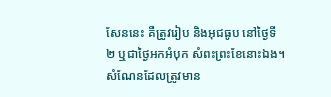សែននេះ គឺត្រូវរៀប និងអុជធូប នៅថ្ងៃទី ២ ឬជាថ្ងៃអកអំបុក សំពះព្រះខែនោះឯង។ សំណែនដែលត្រូវមាន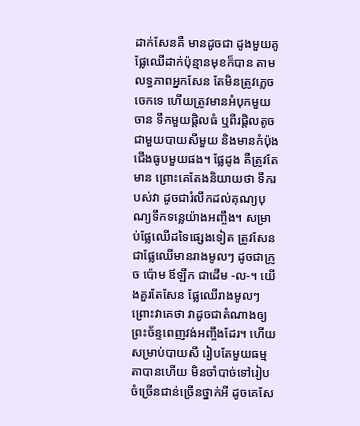ដាក់សែនគឺ មានដូចជា ដូងមួយគូ ផ្លែឈើដាក់ប៉ុន្មានមុខក៏បាន តាមលទ្ធភាពអ្នកសែន តែមិនត្រូវភ្លេចចេកទេ ហើយត្រូវមានអំបុកមួយចាន ទឹកមួយផ្តិលធំ ឬពីរផ្តិលតូច ជាមួយបាយសីមួយ និងមានកំប៉ុងជើងធូបមួយផង។ ផ្លែដូង គឺត្រូវតែមាន ព្រោះគេតែងនិយាយថា ទឹករបស់វា ដូចជារំលឹកដល់គុណ្យបុណ្យទឹកទន្លេយ៉ាងអញ្ចឹង។ សម្រាប់ផ្លែឈើដទៃផ្សេងទៀត ត្រូវសែនជាផ្លែឈើមានរាងមូលៗ ដូចជាក្រូច ប៉ោម ឪឡឹក ជាដើម -ល-។ យើងគួរតែសែន ផ្លែឈើរាងមូលៗ ព្រោះវាគេថា វាដូចជាតំណាងឲ្យព្រះច័ន្ទពេញវង់អញ្ចឹងដែរ។ ហើយសម្រាប់បាយសី រៀបតែមួយធម្មតាបានហើយ មិនចាំបាច់ទៅរៀបចំច្រើនជាន់ច្រើនថ្នាក់អី ដូចគេសែ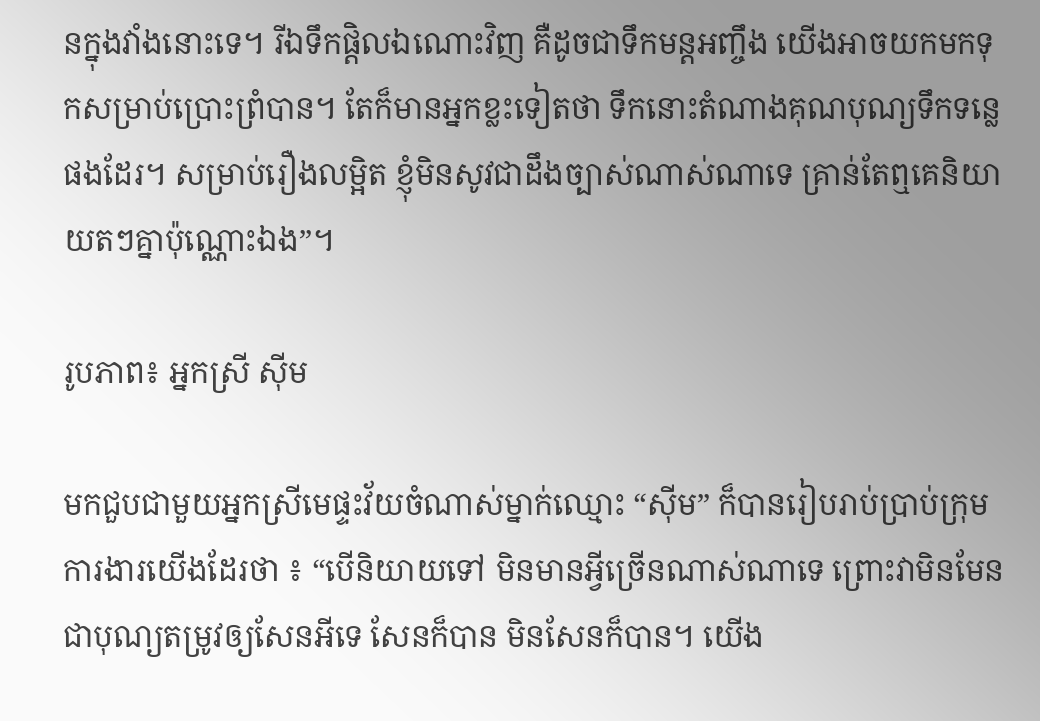នក្នុងវាំងនោះទេ។ រីឯទឹកផ្តិលឯណោះវិញ គឺដូចជាទឹកមន្តអញ្ចឹង យើងអាចយកមកទុកសម្រាប់ប្រោះព្រំបាន។ តែក៏មានអ្នកខ្លះទៀតថា ទឹកនោះតំណាងគុណបុណ្យទឹកទន្លេផងដែរ។ សម្រាប់រឿងលម្អិត ខ្ញុំមិនសូវជាដឹងច្បាស់ណាស់ណាទេ គ្រាន់តែឮគេនិយាយតៗគ្នាប៉ុណ្ណោះឯង”។

រូបភាព៖ អ្នកស្រី ស៊ីម

មកជួបជាមួយអ្នកស្រីមេផ្ទះវ័យចំណាស់ម្នាក់ឈ្មោះ “ស៊ីម” ក៏បានរៀបរាប់ប្រាប់ក្រុមការងារយើងដែរថា ៖ “បើនិយាយទៅ មិនមានអ្វីច្រើនណាស់ណាទេ ព្រោះវាមិនមែនជាបុណ្យតម្រូវឲ្យសែនអីទេ សែនក៏បាន មិនសែនក៏បាន។ យើង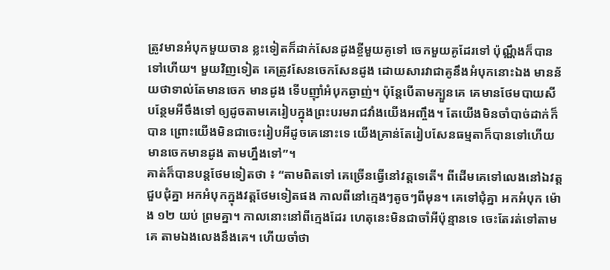ត្រូវមានអំបុកមួយចាន ខ្លះទៀតក៏ដាក់សែនដូងខ្ចីមួយគូទៅ ចេកមួយគូដែរទៅ ប៉ុណ្ណឹងក៏បានទៅហើយ។ មួយវិញទៀត គេត្រូវសែនចេកសែនដូង ដោយសារវាជាគូនឹងអំបុកនោះឯង មានន័យថាទាល់តែមានចេក មានដូង ទើបញ៉ាំអំបុកឆ្ងាញ់។ ប៉ុន្តែបើតាមក្បួនគេ គេមានថែមបាយសីបន្ថែមអីចឹងទៅ ឲ្យដូចតាមគេរៀបក្នុងព្រះបរមរាជវាំងយើងអញ្ចឹង។ តែយើងមិនចាំបាច់ដាក់ក៏បាន ព្រោះយើងមិនជាចេះរៀបអីដូចគេនោះទេ យើងគ្រាន់តែរៀបសែនធម្មតាក៏បានទៅហើយ មានចេកមានដូង តាមហ្នឹងទៅ”។
គាត់ក៏បានបន្តថែមទៀតថា ៖ “តាមពិតទៅ គេច្រើនធ្វើនៅវត្តទេតើ។ ពីដើមគេទៅលេងនៅឯវត្ត ជួបជុំគ្នា អកអំបុកក្នុងវត្តថែមទៀតផង កាលពីនៅក្មេងៗតូចៗពីមុន។ គេទៅជុំគ្នា អកអំបុក ម៉ោង ១២ យប់ ព្រមគ្នា។ កាលនោះនៅពីក្មេងដែរ ហេតុនេះមិនជាចាំអីប៉ុន្មានទេ ចេះតែរត់ទៅតាមគេ តាមឯងលេងនឹងគេ។ ហើយចាំថា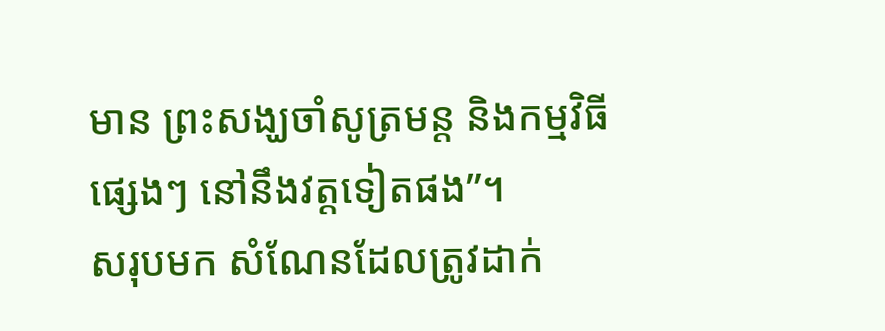មាន ព្រះសង្ឃចាំសូត្រមន្ត និងកម្មវិធីផ្សេងៗ នៅនឹងវត្តទៀតផង”។
សរុបមក សំណែនដែលត្រូវដាក់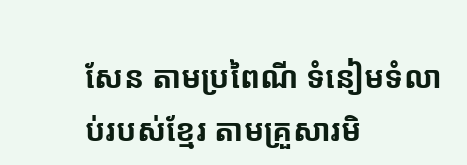សែន តាមប្រពៃណី ទំនៀមទំលាប់របស់ខ្មែរ តាមគ្រួសារមិ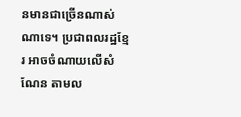នមានជាច្រើនណាស់ណាទេ។ ប្រជាពលរដ្ឋខ្មែរ អាចចំណាយលើសំណែន តាមល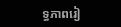ទ្ធភាពរៀ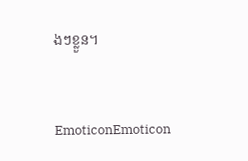ងៗខ្លួន។


EmoticonEmoticon